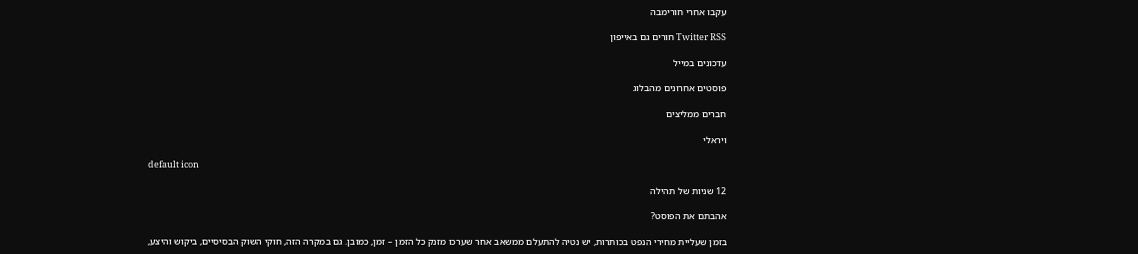עקבו אחרי חורימבה

Twitter RSS חורים גם באייפון

עדכונים במייל

פוסטים אחרונים מהבלוג

חברים ממליצים

ויראלי

default icon

12 שניות של תהילה

אהבתם את הפוסט?

בזמן שעליית מחירי הנפט בכותרות, יש נטיה להתעלם ממשאב אחר שערכו מזנק כל הזמן – זמן, כמובן. גם במקרה הזה, חוקי השוק הבסיסיים, ביקוש והיצע,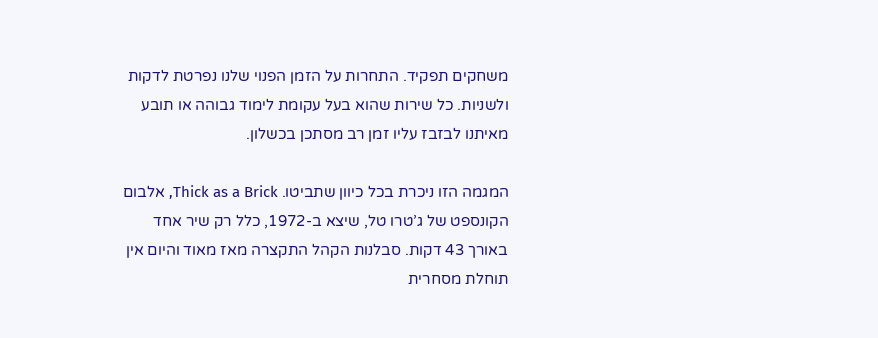משחקים תפקיד. התחרות על הזמן הפנוי שלנו נפרטת לדקות ולשניות. כל שירות שהוא בעל עקומת לימוד גבוהה או תובע מאיתנו לבזבז עליו זמן רב מסתכן בכשלון.

המגמה הזו ניכרת בכל כיוון שתביטו. Thick as a Brick, אלבום הקונספט של ג’טרו טל, שיצא ב-1972, כלל רק שיר אחד באורך 43 דקות. סבלנות הקהל התקצרה מאז מאוד והיום אין תוחלת מסחרית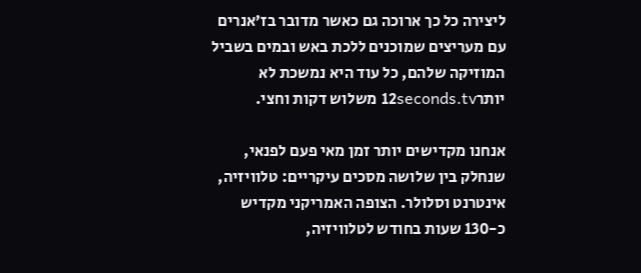ליצירה כל כך ארוכה גם כאשר מדובר בז’אנרים עם מעריצים שמוכנים ללכת באש ובמים בשביל המוזיקה שלהם, כל עוד היא נמשכת לא יותר12seconds.tv משלוש דקות וחצי.

אנחנו מקדישים יותר זמן מאי פעם לפנאי, שנחלק בין שלושה מסכים עיקריים: טלוויזיה, אינטרנט וסלולר. הצופה האמריקני מקדיש כ-130 שעות בחודש לטלוויזיה,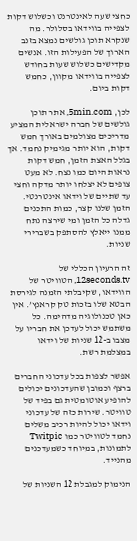כחצי שעה לאינטרנט וכשלוש דקות לצפייה בווידאו בסלולר. מה שנקרא תוכן גולשים נמצא בזנב הארוך של הפעילות הזו. אנשים מקדישים כשלוש שעות בחודש לצפייה בווידאו מקוון, כחמש דקות ביום.

לכן, 5min.com, אתר תוכן גולשים של חברה ישראלית המציע מדריכים מצולמים באורך חמש דקות, הוא יותר מגימיק נחמד. אך בגלל האצת הזמן, חמש דקות נראות היום כמו נצח. לא מעט צופים לא יצלחו יותר מדקה וחצי עד שתיים של וידאו אינטרנטי. הזמן שלנו קצר, כמות התכנים גדלה כל הזמן ומי שירצה נתח ממנו ייאלץ להסתפק בשברירי שניות.

זה הרעיון הכללי של 12seconds.tv, הטוויטר של הווידאו, שקיבלתי הזמנה לגירסת הבטא שלו בזכות טק קראנץ’. אין כאן טכנולוגיה מדהימה. כל משתמש יכול לעדכן את חבריו על מצבו ב-12 שניות של וידאו במצלמת רשת.

אפשר לצפות בכל עדכוני החברים ברצף וכמובן שהעדכונים יכולים להופיע אוטומטית גם בפיד של טוויטר. שירות כזה של עדכוני וידאו יכול להיות רכיב משלים נחמד לטוויטר כמו Twitpic לתמונות, במיוחד כשמעדכנים מהנייד.

הנימוק למגבלת 12 השניות של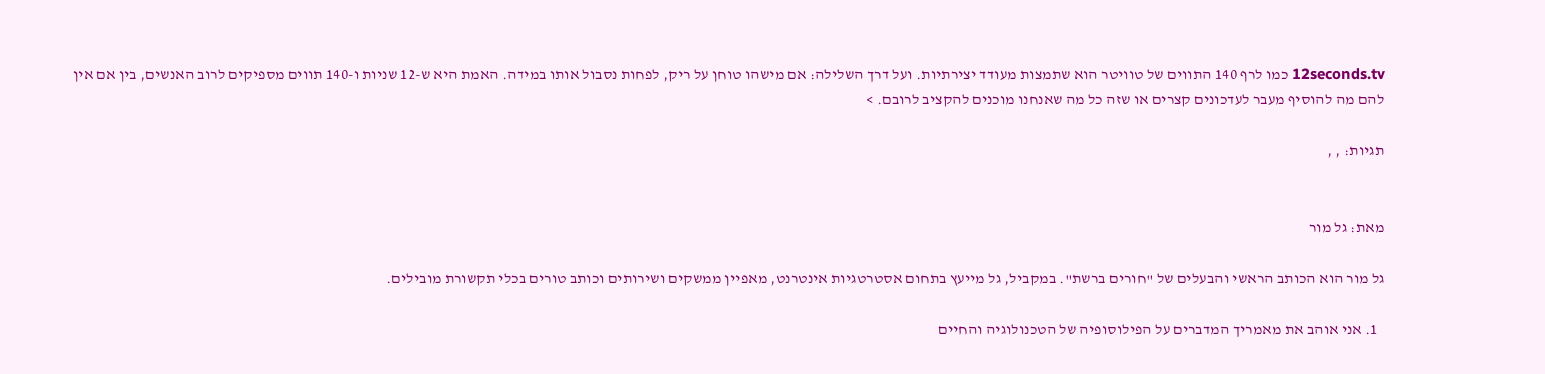12seconds.tv כמו לרף 140 התווים של טוויטר הוא שתמצות מעודד יצירתיות. ועל דרך השלילה: אם מישהו טוחן על ריק, לפחות נסבול אותו במידה. האמת היא ש-12 שניות ו-140 תווים מספיקים לרוב האנשים, בין אם אין להם מה להוסיף מעבר לעדכונים קצרים או שזה כל מה שאנחנו מוכנים להקציב לרובם. >

תגיות: , ,


מאת: גל מור

גל מור הוא הכותב הראשי והבעלים של "חורים ברשת". במקביל, גל מייעץ בתחום אסטרטגיות אינטרנט, מאפיין ממשקים ושירותים וכותב טורים בכלי תקשורת מובילים.

  1. אני אוהב את מאמריך המדברים על הפילוסופיה של הטכנולוגיה והחיים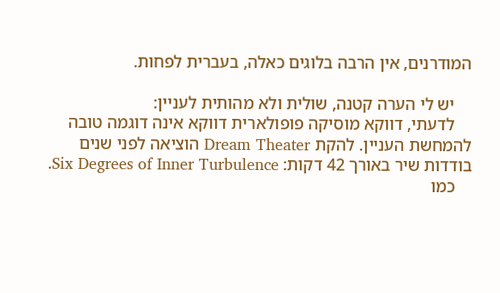המודרנים, אין הרבה בלוגים כאלה, בעברית לפחות.

    יש לי הערה קטנה, שולית ולא מהותית לעניין:
    לדעתי, דווקא מוסיקה פופולארית דווקא אינה דוגמה טובה להמחשת העניין. להקת Dream Theater הוציאה לפני שנים בודדות שיר באורך 42 דקות: Six Degrees of Inner Turbulence.
    כמו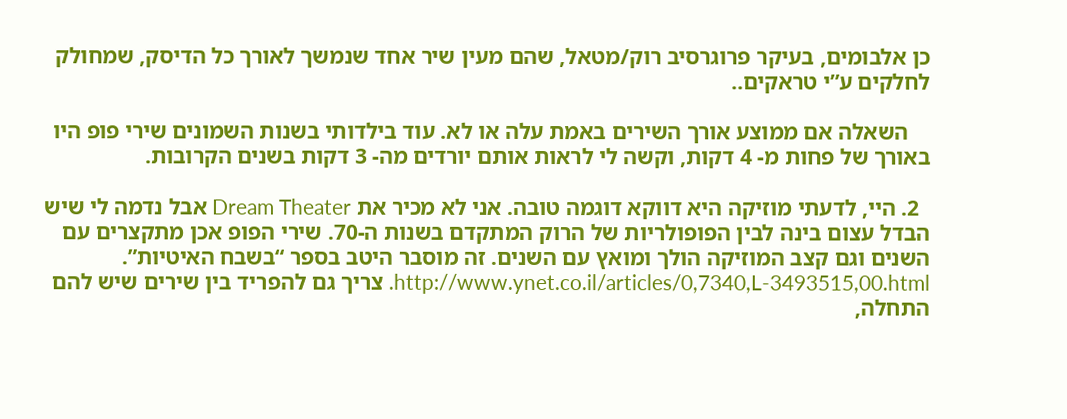כן אלבומים, בעיקר פרוגרסיב רוק/מטאל, שהם מעין שיר אחד שנמשך לאורך כל הדיסק, שמחולק לחלקים ע”י טראקים..

    השאלה אם ממוצע אורך השירים באמת עלה או לא. עוד בילדותי בשנות השמונים שירי פופ היו באורך של פחות מ- 4 דקות, וקשה לי לראות אותם יורדים מה- 3 דקות בשנים הקרובות.

  2. היי, לדעתי מוזיקה היא דווקא דוגמה טובה. אני לא מכיר את Dream Theater אבל נדמה לי שיש הבדל עצום בינה לבין הפופולריות של הרוק המתקדם בשנות ה-70. שירי הפופ אכן מתקצרים עם השנים וגם קצב המוזיקה הולך ומואץ עם השנים. זה מוסבר היטב בספר “בשבח האיטיות”. http://www.ynet.co.il/articles/0,7340,L-3493515,00.html. צריך גם להפריד בין שירים שיש להם התחלה,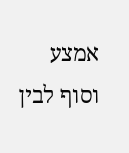אמצע וסוף לבין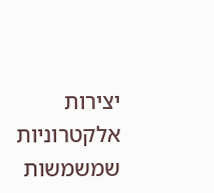יצירות אלקטרוניות שמשמשות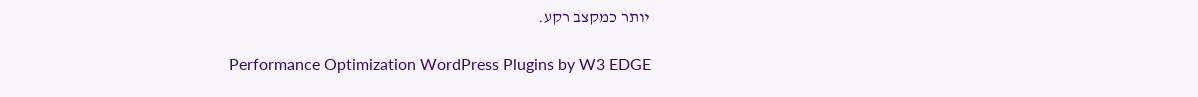יותר כמקצב רקע.

Performance Optimization WordPress Plugins by W3 EDGE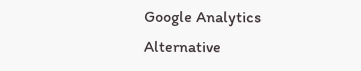Google Analytics Alternative